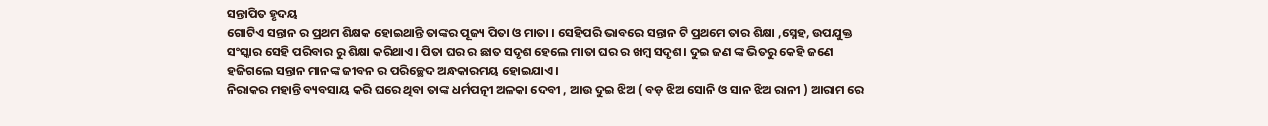ସନ୍ତାପିତ ହୃଦୟ
ଗୋଟିଏ ସନ୍ତାନ ର ପ୍ରଥମ ଶିକ୍ଷକ ହୋଇଥାନ୍ତି ତାଙ୍କର ପୂଜ୍ୟ ପିତା ଓ ମାତା । ସେହିପରି ଭାବରେ ସନ୍ତାନ ଟି ପ୍ରଥମେ ତାର ଶିକ୍ଷା ,ସ୍ନେହ, ଉପଯୁକ୍ତ ସଂସ୍କାର ସେହି ପରିବାର ରୁ ଶିକ୍ଷା କରିଥାଏ। ପିତା ଘର ର ଛାତ ସଦୃଶ ହେଲେ ମାତା ଘର ର ଖମ୍ବ ସଦୃଶ। ଦୁଇ ଜଣ ଙ୍କ ଭିତରୁ କେହି ଜଣେ ହଜିଗଲେ ସନ୍ତାନ ମାନଙ୍କ ଜୀବନ ର ପରିଚ୍ଛେଦ ଅନ୍ଧକାରମୟ ହୋଇଯାଏ ।
ନିରାକର ମହାନ୍ତି ବ୍ୟବସାୟ କରି ଘରେ ଥିବା ତାଙ୍କ ଧର୍ମପତ୍ନୀ ଅଳକା ଦେବୀ , ଆଉ ଦୁଇ ଝିଅ ( ବଡ଼ ଝିଅ ସୋନି ଓ ସାନ ଝିଅ ରାନୀ ) ଆରାମ ରେ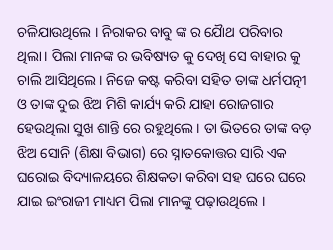ଚଳିଯାଉଥିଲେ । ନିରାକର ବାବୁ ଙ୍କ ର ଯୈାଥ ପରିବାର ଥିଲା। ପିଲା ମାନଙ୍କ ର ଭବିଷ୍ୟତ କୁ ଦେଖି ସେ ବାହାର କୁ ଚାଲି ଆସିଥିଲେ। ନିଜେ କଷ୍ଟ କରିବା ସହିତ ତାଙ୍କ ଧର୍ମପତ୍ନୀ ଓ ତାଙ୍କ ଦୁଇ ଝିଅ ମିଶି କାର୍ଯ୍ୟ କରି ଯାହା ରୋଜଗାର ହେଉଥିଲା ସୁଖ ଶାନ୍ତି ରେ ରହୁଥିଲେ । ତା ଭିତରେ ତାଙ୍କ ବଡ଼ ଝିଅ ସୋନି (ଶିକ୍ଷା ବିଭାଗ) ରେ ସ୍ନାତକୋତ୍ତର ସାରି ଏକ ଘରୋଇ ବିଦ୍ୟାଳୟରେ ଶିକ୍ଷକତା କରିବା ସହ ଘରେ ଘରେ ଯାଇ ଇଂରାଜୀ ମାଧ୍ୟମ ପିଲା ମାନଙ୍କୁ ପଢ଼ାଉଥିଲେ ।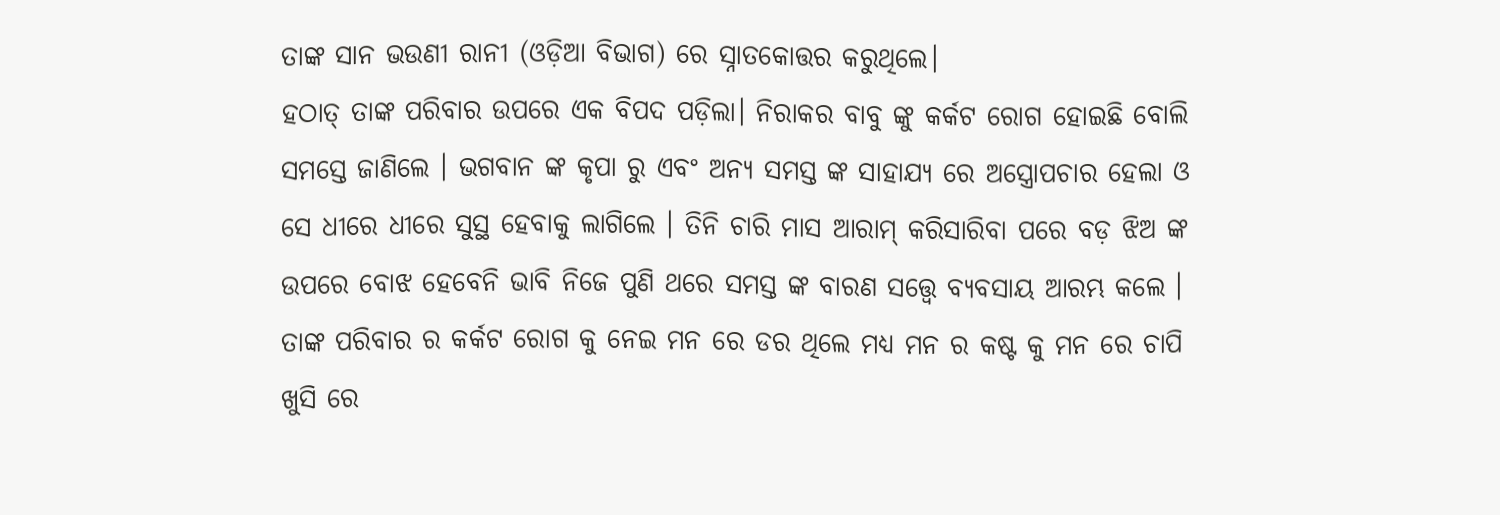ତାଙ୍କ ସାନ ଭଉଣୀ ରାନୀ (ଓଡ଼ିଆ ବିଭାଗ) ରେ ସ୍ନାତକୋତ୍ତର କରୁଥିଲେ।
ହଠାତ୍ ତାଙ୍କ ପରିବାର ଉପରେ ଏକ ବିପଦ ପଡ଼ିଲା। ନିରାକର ବାବୁ ଙ୍କୁ କର୍କଟ ରୋଗ ହୋଇଛି ବୋଲି ସମସ୍ତେ ଜାଣିଲେ । ଭଗବାନ ଙ୍କ କୃପା ରୁ ଏବଂ ଅନ୍ୟ ସମସ୍ତ ଙ୍କ ସାହାଯ୍ୟ ରେ ଅସ୍ତ୍ରୋପଚାର ହେଲା ଓ ସେ ଧୀରେ ଧୀରେ ସୁସ୍ଥ ହେବାକୁ ଲାଗିଲେ । ତିନି ଚାରି ମାସ ଆରାମ୍ କରିସାରିବା ପରେ ବଡ଼ ଝିଅ ଙ୍କ ଉପରେ ବୋଝ ହେବେନି ଭାବି ନିଜେ ପୁଣି ଥରେ ସମସ୍ତ ଙ୍କ ବାରଣ ସତ୍ତ୍ୱେ ବ୍ୟବସାୟ ଆରମ୍ଭ କଲେ ।
ତାଙ୍କ ପରିବାର ର କର୍କଟ ରୋଗ କୁ ନେଇ ମନ ରେ ଡର ଥିଲେ ମଧ୍ୟ ମନ ର କଷ୍ଟ କୁ ମନ ରେ ଚାପି ଖୁସି ରେ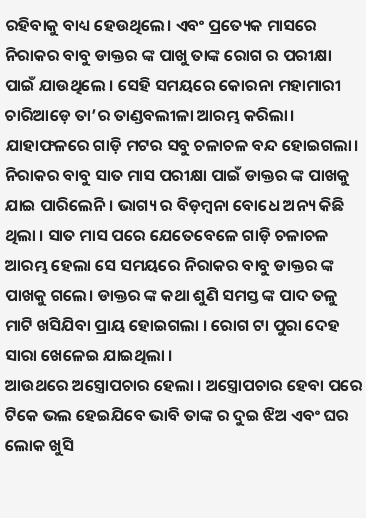ରହିବାକୁ ବାଧ୍ୟ ହେଉଥିଲେ। ଏବଂ ପ୍ରତ୍ୟେକ ମାସରେ ନିରାକର ବାବୁ ଡାକ୍ତର ଙ୍କ ପାଖୁ ତାଙ୍କ ରୋଗ ର ପରୀକ୍ଷା ପାଇଁ ଯାଉଥିଲେ । ସେହି ସମୟରେ କୋରନା ମହାମାରୀ ଚାରିଆଡ଼େ ତା’ର ତାଣ୍ଡବଲୀଳା ଆରମ୍ଭ କରିଲା। ଯାହାଫଳରେ ଗାଡ଼ି ମଟର ସବୁ ଚଳାଚଳ ବନ୍ଦ ହୋଇଗଲା। ନିରାକର ବାବୁ ସାତ ମାସ ପରୀକ୍ଷା ପାଇଁ ଡାକ୍ତର ଙ୍କ ପାଖକୁ ଯାଇ ପାରିଲେନି। ଭାଗ୍ୟ ର ବିଡ଼ମ୍ବନା ବୋଧେ ଅନ୍ୟ କିଛି ଥିଲା । ସାତ ମାସ ପରେ ଯେତେବେଳେ ଗାଡ଼ି ଚଳାଚଳ ଆରମ୍ଭ ହେଲା ସେ ସମୟରେ ନିରାକର ବାବୁ ଡାକ୍ତର ଙ୍କ ପାଖକୁ ଗଲେ। ଡାକ୍ତର ଙ୍କ କଥା ଶୁଣି ସମସ୍ତ ଙ୍କ ପାଦ ତଳୁ ମାଟି ଖସିଯିବା ପ୍ରାୟ ହୋଇଗଲା । ରୋଗ ଟା ପୁରା ଦେହ ସାରା ଖେଳେଇ ଯାଇଥିଲା ।
ଆଉଥରେ ଅସ୍ତ୍ରୋପଚାର ହେଲା । ଅସ୍ତ୍ରୋପଚାର ହେବା ପରେ ଟିକେ ଭଲ ହେଇଯିବେ ଭାବି ତାଙ୍କ ର ଦୁଇ ଝିଅ ଏବଂ ଘର ଲୋକ ଖୁସି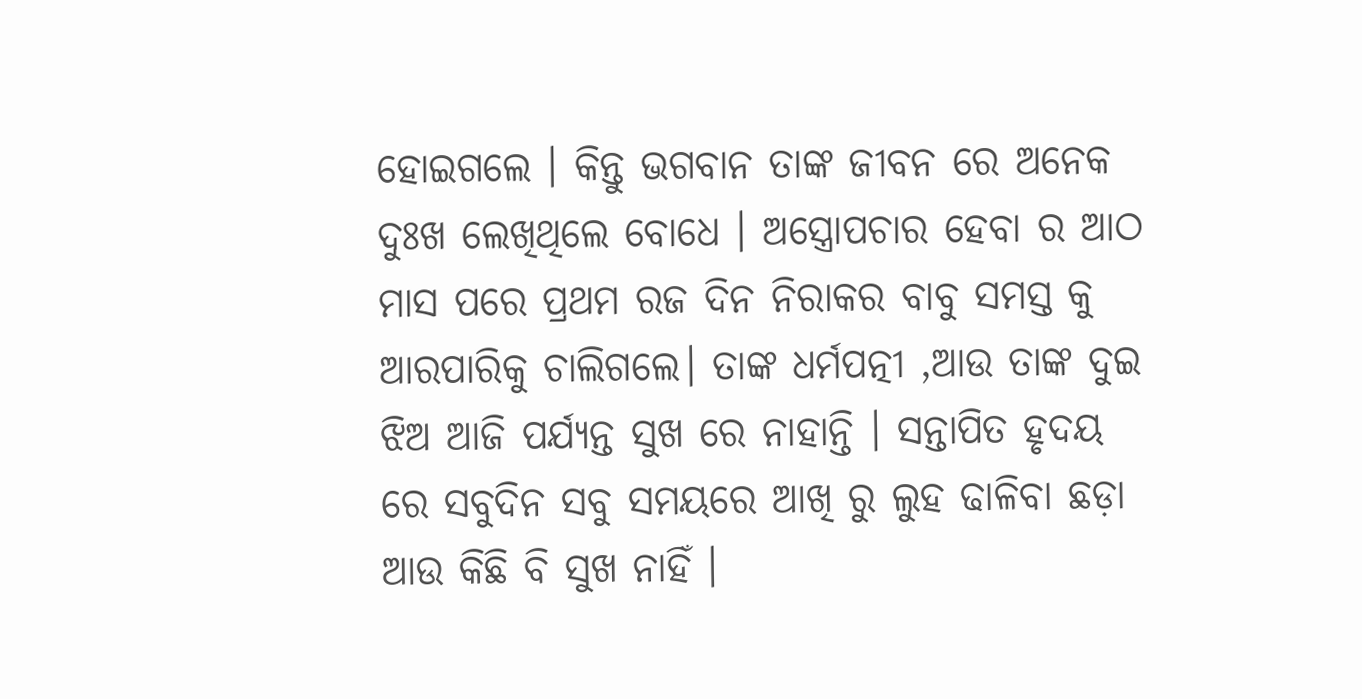ହୋଇଗଲେ । କିନ୍ତୁ ଭଗବାନ ତାଙ୍କ ଜୀବନ ରେ ଅନେକ ଦୁଃଖ ଲେଖିଥିଲେ ବୋଧେ । ଅସ୍ତ୍ରୋପଚାର ହେବା ର ଆଠ ମାସ ପରେ ପ୍ରଥମ ରଜ ଦିନ ନିରାକର ବାବୁ ସମସ୍ତ କୁ ଆରପାରିକୁ ଚାଲିଗଲେ। ତାଙ୍କ ଧର୍ମପତ୍ନୀ ,ଆଉ ତାଙ୍କ ଦୁଇ ଝିଅ ଆଜି ପର୍ଯ୍ୟନ୍ତ ସୁଖ ରେ ନାହାନ୍ତି । ସନ୍ତାପିତ ହୃଦୟ ରେ ସବୁଦିନ ସବୁ ସମୟରେ ଆଖି ରୁ ଲୁହ ଢାଳିବା ଛଡ଼ା ଆଉ କିଛି ବି ସୁଖ ନାହିଁ ।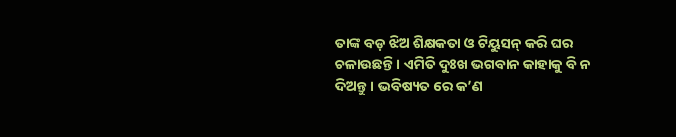ତାଙ୍କ ବଡ଼ ଝିଅ ଶିକ୍ଷକତା ଓ ଟିୟୁସନ୍ କରି ଘର ଚଳାଉଛନ୍ତି । ଏମିତି ଦୁଃଖ ଭଗବାନ କାହାକୁ ବି ନ ଦିଅନ୍ତୁ । ଭବିଷ୍ୟତ ରେ କ’ଣ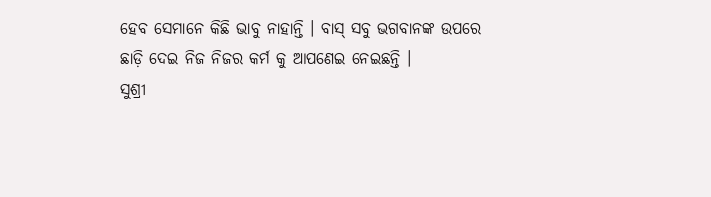ହେବ ସେମାନେ କିଛି ଭାବୁ ନାହାନ୍ତି । ବାସ୍ ସବୁ ଭଗବାନଙ୍କ ଉପରେ ଛାଡ଼ି ଦେଇ ନିଜ ନିଜର କର୍ମ କୁ ଆପଣେଇ ନେଇଛନ୍ତି ।
ସୁଶ୍ରୀ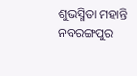ଶୁଭସ୍ମିତା ମହାନ୍ତି
ନବରଙ୍ଗପୁର